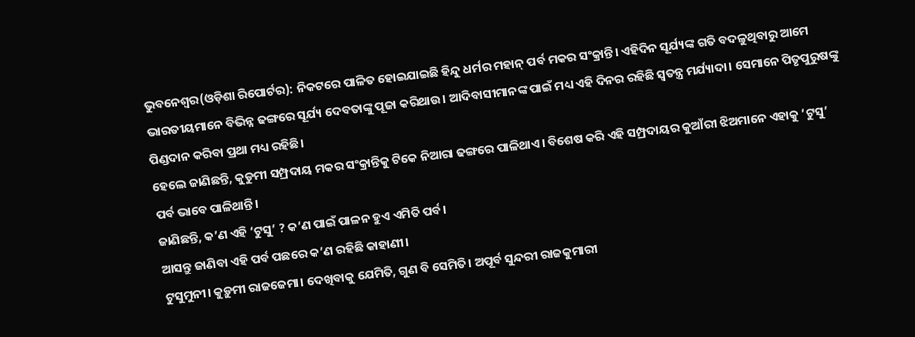ଭୁବନେଶ୍ୱର(ଓଡ଼ିଶା ରିପୋର୍ଟର): ନିକଟରେ ପାଳିତ ହୋଇଯାଇଛି ହିନ୍ଦୁ ଧର୍ମର ମହାନ୍ ପର୍ବ ମକର ସଂକ୍ରାନ୍ତି। ଏହିଦିନ ସୂର୍ଯ୍ୟଙ୍କ ଗତି ବଦଳୁଥିବାରୁ ଆମେ ଭାରତୀୟମାନେ ବିଭିନ୍ନ ଢଙ୍ଗରେ ସୂର୍ଯ୍ୟ ଦେବତାଙ୍କୁ ପୂଜା କରିଥାଉ। ଆଦିବାସୀମାନଙ୍କ ପାଇଁ ମଧ୍ୟ ଏହି ଦିନର ରହିଛି ସ୍ୱତନ୍ତ୍ର ମର୍ଯ୍ୟାଦା। ସେମାନେ ପିତୃପୁରୁଷଙ୍କୁ ପିଣ୍ଡଦାନ କରିବା ପ୍ରଥା ମଧ୍ୟ ରହିଛି।
ହେଲେ ଜାଣିଛନ୍ତି, କୁଡୁମୀ ସମ୍ପ୍ରଦାୟ ମକର ସଂକ୍ରାନ୍ତିକୁ ଟିକେ ନିଆରା ଢଙ୍ଗରେ ପାଳିଥାଏ। ବିଶେଷ କରି ଏହି ସମ୍ପ୍ରଦାୟର କୁଆଁରୀ ଝିଅମାନେ ଏହାକୁ ‘ଟୁସୁ’ ପର୍ବ ଭାବେ ପାଳିଥାନ୍ତି।
ଜାଣିଛନ୍ତି, କ’ଣ ଏହି ‘ଟୁସୁ’ ? କ’ଣ ପାଇଁ ପାଳନ ହୁଏ ଏମିତି ପର୍ବ।
ଆସନ୍ତୁ ଜାଣିବା ଏହି ପର୍ବ ପଛରେ କ’ଣ ରହିଛି କାହାଣୀ।
ଟୁସୁମୁନୀ। କୁଡ଼ୁମୀ ରାଜଜେମା। ଦେଖିବାକୁ ଯେମିତି, ଗୁଣ ବି ସେମିତି। ଅପୂର୍ବ ସୁନ୍ଦରୀ ରାଜକୁମାରୀ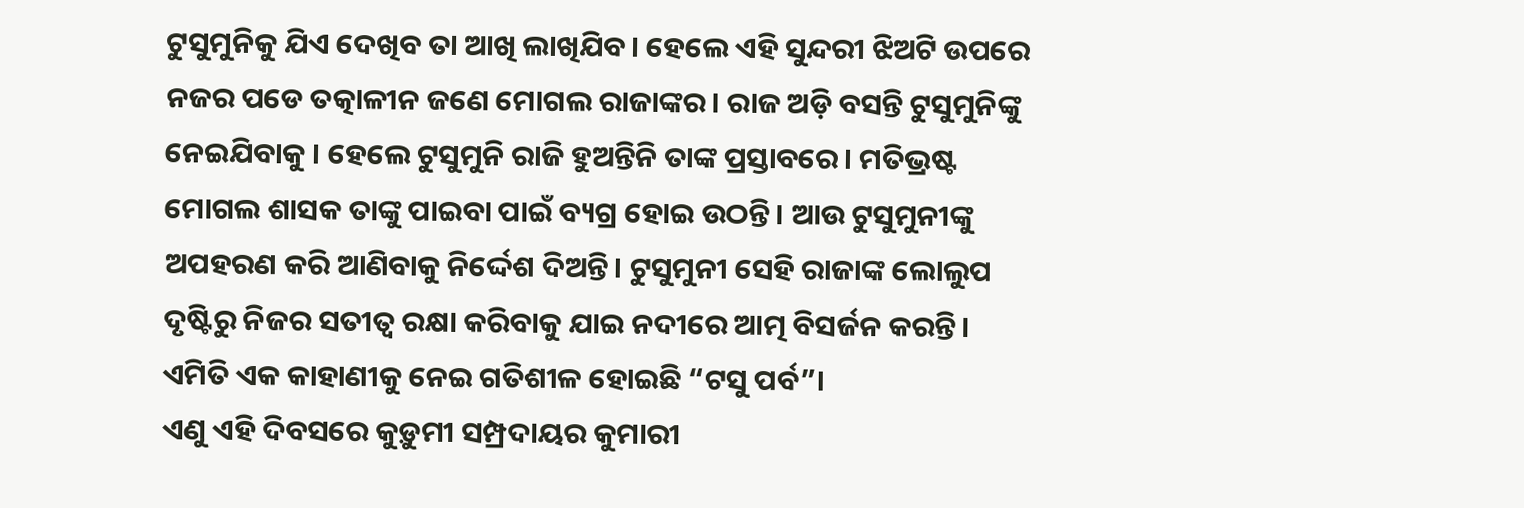ଟୁସୁମୁନିକୁ ଯିଏ ଦେଖିବ ତା ଆଖି ଲାଖିଯିବ। ହେଲେ ଏହି ସୁନ୍ଦରୀ ଝିଅଟି ଉପରେ ନଜର ପଡେ ତତ୍କାଳୀନ ଜଣେ ମୋଗଲ ରାଜାଙ୍କର। ରାଜ ଅଡ଼ି ବସନ୍ତି ଟୁସୁମୁନିଙ୍କୁ ନେଇଯିବାକୁ । ହେଲେ ଟୁସୁମୁନି ରାଜି ହୁଅନ୍ତିନି ତାଙ୍କ ପ୍ରସ୍ତାବରେ। ମତିଭ୍ରଷ୍ଟ ମୋଗଲ ଶାସକ ତାଙ୍କୁ ପାଇବା ପାଇଁ ବ୍ୟଗ୍ର ହୋଇ ଉଠନ୍ତି। ଆଉ ଟୁସୁମୁନୀଙ୍କୁ ଅପହରଣ କରି ଆଣିବାକୁ ନିର୍ଦ୍ଦେଶ ଦିଅନ୍ତି। ଟୁସୁମୁନୀ ସେହି ରାଜାଙ୍କ ଲୋଲୁପ ଦୃଷ୍ଟିରୁ ନିଜର ସତୀତ୍ୱ ରକ୍ଷା କରିବାକୁ ଯାଇ ନଦୀରେ ଆତ୍ମ ବିସର୍ଜନ କରନ୍ତି।
ଏମିତି ଏକ କାହାଣୀକୁ ନେଇ ଗତିଶୀଳ ହୋଇଛି “ଟସୁ ପର୍ବ”।
ଏଣୁ ଏହି ଦିବସରେ କୁଡ଼ୁମୀ ସମ୍ପ୍ରଦାୟର କୁମାରୀ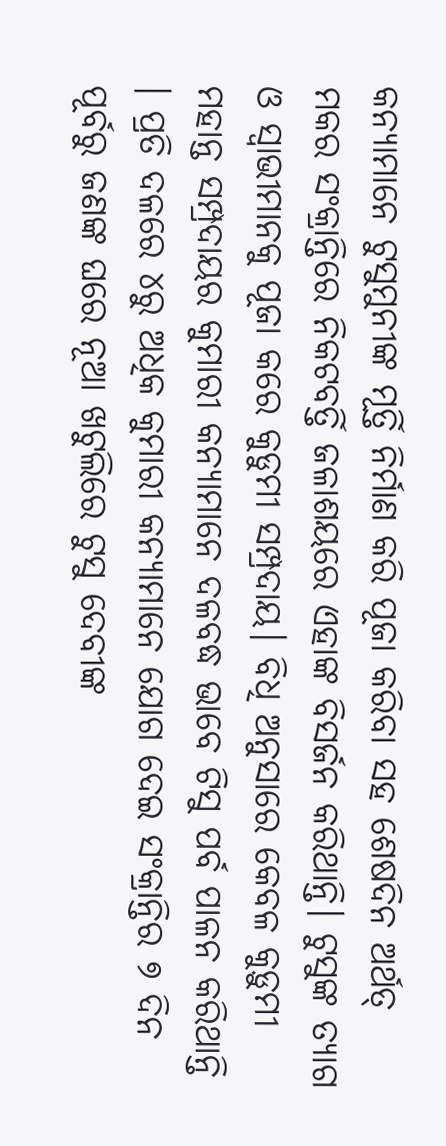କନ୍ୟାମାନେ ଟୁସୁମୁନୀଙ୍କ ମୂର୍ତ୍ତି ନିର୍ମାଣ କରି ପୂଜା କରିବା ସହ ଶେଷଦିନ ଅର୍ଥତ୍ ମକର ସଂକ୍ରାନ୍ତିରେ ନିକଟବର୍ତ୍ତି ଜଳାଶୟରେ ଏହାଙ୍କ ବିସର୍ଜନ କରିଥାନ୍ତି। ଟୁସୁଙ୍କ ତ୍ୟାଗ ଓ ସ୍ୱାଭୀମାନକୁ ପୂଜା କରେ କୁଡୁମୀ ସମ୍ପ୍ରଦାୟ। ବିଧି ଅନୁସାରେ କେବଳ କୁଡ଼ୁମୀ ମହାନ୍ତ ସମ୍ପ୍ରଦାୟର କୁମାରୀ କନ୍ୟାମାନେ ଦଳବଦ୍ଧ ଭାବେ ଟିସୁ ପର୍ବ ପାଳନ କରିଥାନ୍ତି । ପ୍ରତି ଦଳରେ ୪ରୁ ଅଧିକ କୁମାରୀ କନ୍ୟାମାନେ ଯୋଗ ଦେଇ ସଂକ୍ରାନ୍ତିର ୭ ଦିନ ପୂର୍ବରୁ ଜଣଙ୍କ ଘରେ ନୂଆ ଖଟୁଲିରେ ଟୁସୁ ଦେବୀଙ୍କ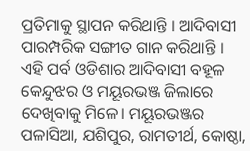ପ୍ରତିମାକୁ ସ୍ଥାପନ କରିଥାନ୍ତି । ଆଦିବାସୀ ପାରମ୍ପରିକ ସଙ୍ଗୀତ ଗାନ କରିଥାନ୍ତି ।
ଏହି ପର୍ବ ଓଡିଶାର ଆଦିବାସୀ ବହୂଳ କେନ୍ଦୁଝର ଓ ମୟୂରଭଞ୍ଜ ଜିଲାରେ ଦେଖିବାକୁ ମିଳେ। ମୟୂରଭଞ୍ଜର ପଳାସିଆ, ଯଶିପୁର, ରାମତୀର୍ଥ, କୋଷ୍ଠା,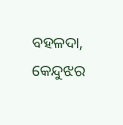ବହଳଦା, କେନ୍ଦୁଝର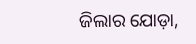ଜିଲାର ଯୋଡ଼ା,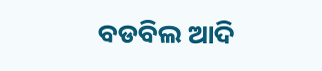ବଡବିଲ ଆଦି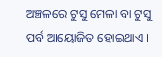ଅଞ୍ଚଳରେ ଟୁସୁ ମେଳା ବା ଟୁସୁ ପର୍ବ ଆୟୋଜିତ ହୋଇଥାଏ ।